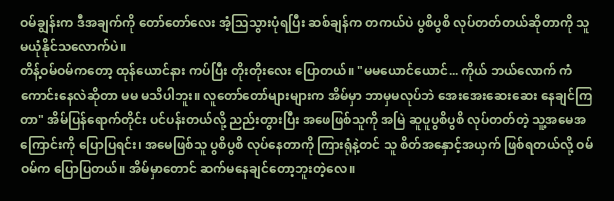ဝမ်ချွန်းက ဒီအချက်ကို တော်တော်လေး အံ့သြသွားပုံရပြီး ဆစ်ချန်က တကယ်ပဲ ပွစိပွစိ လုပ်တတ်တယ်ဆိုတာကို သူ မယုံနိုင်သလောက်ပဲ။
တိန့်ဝမ်ဝမ်ကတော့ ထုန်ယောင်နား ကပ်ပြီး တိုးတိုးလေး ပြောတယ်။ "မမယောင်ယောင်... ကိုယ် ဘယ်လောက် ကံကောင်းနေလဲဆိုတာ မမ မသိပါဘူး။ လူတော်တော်များများက အိမ်မှာ ဘာမှမလုပ်ဘဲ အေးအေးဆေးဆေး နေချင်ကြတာ" အိမ်ပြန်ရောက်တိုင်း ပင်ပန်းတယ်လို့ ညည်းတွားပြီး အဖေဖြစ်သူကို အမြဲ ဆူပူပွစိပွစိ လုပ်တတ်တဲ့ သူ့အမေအကြောင်းကို ပြောပြရင်း၊ အမေဖြစ်သူ ပွစိပွစိ လုပ်နေတာကို ကြားရုံနဲ့တင် သူ စိတ်အနှောင့်အယှက် ဖြစ်ရတယ်လို့ ဝမ်ဝမ်က ပြောပြတယ်။ အိမ်မှာတောင် ဆက်မနေချင်တော့ဘူးတဲ့လေ။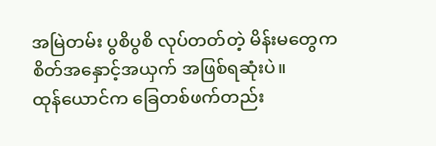အမြဲတမ်း ပွစိပွစိ လုပ်တတ်တဲ့ မိန်းမတွေက စိတ်အနှောင့်အယှက် အဖြစ်ရဆုံးပဲ။
ထုန်ယောင်က ခြေတစ်ဖက်တည်း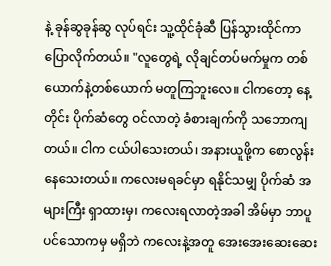နဲ့ ခုန်ဆွခုန်ဆွ လုပ်ရင်း သူ့ထိုင်ခုံဆီ ပြန်သွားထိုင်ကာ ပြောလိုက်တယ်။ "လူတွေရဲ့ လိုချင်တပ်မက်မှုက တစ်ယောက်နဲ့တစ်ယောက် မတူကြဘူးလေ။ ငါကတော့ နေ့တိုင်း ပိုက်ဆံတွေ ဝင်လာတဲ့ ခံစားချက်ကို သဘောကျတယ်။ ငါက ငယ်ပါသေးတယ်၊ အနားယူဖို့က စောလွန်းနေသေးတယ်။ ကလေးမရခင်မှာ ရနိုင်သမျှ ပိုက်ဆံ အများကြီး ရှာထားမှ၊ ကလေးရလာတဲ့အခါ အိမ်မှာ ဘာပူပင်သောကမှ မရှိဘဲ ကလေးနဲ့အတူ အေးအေးဆေးဆေး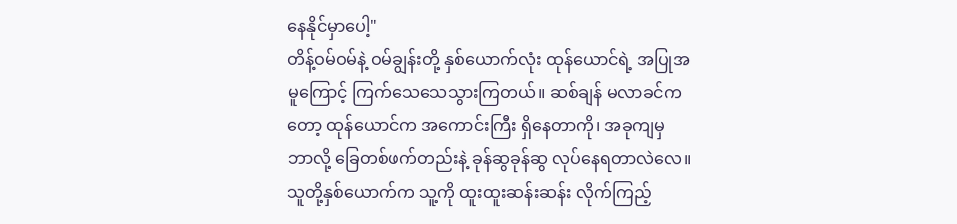နေနိုင်မှာပေါ့"
တိန့်ဝမ်ဝမ်နဲ့ ဝမ်ချွန်းတို့ နှစ်ယောက်လုံး ထုန်ယောင်ရဲ့ အပြုအမူကြောင့် ကြက်သေသေသွားကြတယ်။ ဆစ်ချန် မလာခင်ကတော့ ထုန်ယောင်က အကောင်းကြီး ရှိနေတာကို၊ အခုကျမှ ဘာလို့ ခြေတစ်ဖက်တည်းနဲ့ ခုန်ဆွခုန်ဆွ လုပ်နေရတာလဲလေ။
သူတို့နှစ်ယောက်က သူ့ကို ထူးထူးဆန်းဆန်း လိုက်ကြည့်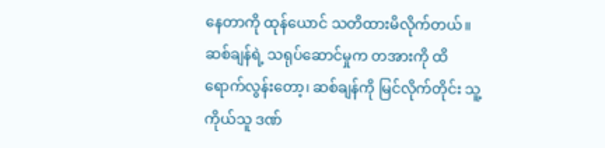နေတာကို ထုန်ယောင် သတိထားမိလိုက်တယ်။ ဆစ်ချန်ရဲ့ သရုပ်ဆောင်မှုက တအားကို ထိရောက်လွန်းတော့၊ ဆစ်ချန်ကို မြင်လိုက်တိုင်း သူ့ကိုယ်သူ ဒဏ်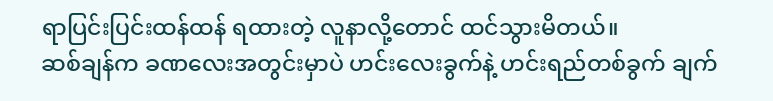ရာပြင်းပြင်းထန်ထန် ရထားတဲ့ လူနာလို့တောင် ထင်သွားမိတယ်။
ဆစ်ချန်က ခဏလေးအတွင်းမှာပဲ ဟင်းလေးခွက်နဲ့ ဟင်းရည်တစ်ခွက် ချက်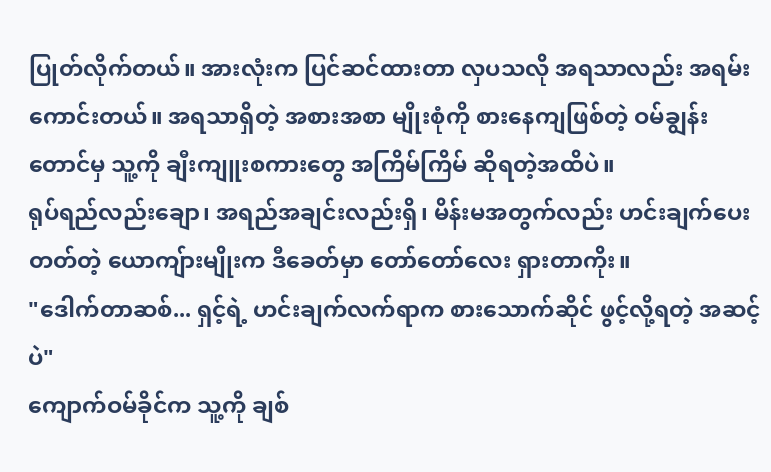ပြုတ်လိုက်တယ်။ အားလုံးက ပြင်ဆင်ထားတာ လှပသလို အရသာလည်း အရမ်းကောင်းတယ်။ အရသာရှိတဲ့ အစားအစာ မျိုးစုံကို စားနေကျဖြစ်တဲ့ ဝမ်ချွန်းတောင်မှ သူ့ကို ချီးကျူးစကားတွေ အကြိမ်ကြိမ် ဆိုရတဲ့အထိပဲ။
ရုပ်ရည်လည်းချော၊ အရည်အချင်းလည်းရှိ၊ မိန်းမအတွက်လည်း ဟင်းချက်ပေးတတ်တဲ့ ယောကျ်ားမျိုးက ဒီခေတ်မှာ တော်တော်လေး ရှားတာကိုး။
"ဒေါက်တာဆစ်... ရှင့်ရဲ့ ဟင်းချက်လက်ရာက စားသောက်ဆိုင် ဖွင့်လို့ရတဲ့ အဆင့်ပဲ"
ကျောက်ဝမ်ခိုင်က သူ့ကို ချစ်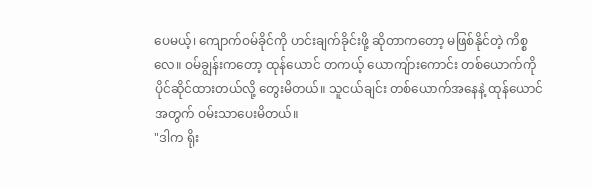ပေမယ့်၊ ကျောက်ဝမ်ခိုင်ကို ဟင်းချက်ခိုင်းဖို့ ဆိုတာကတော့ မဖြစ်နိုင်တဲ့ ကိစ္စလေ။ ဝမ်ချွန်းကတော့ ထုန်ယောင် တကယ့် ယောကျ်ားကောင်း တစ်ယောက်ကို ပိုင်ဆိုင်ထားတယ်လို့ တွေးမိတယ်။ သူငယ်ချင်း တစ်ယောက်အနေနဲ့ ထုန်ယောင်အတွက် ဝမ်းသာပေးမိတယ်။
"ဒါက ရိုး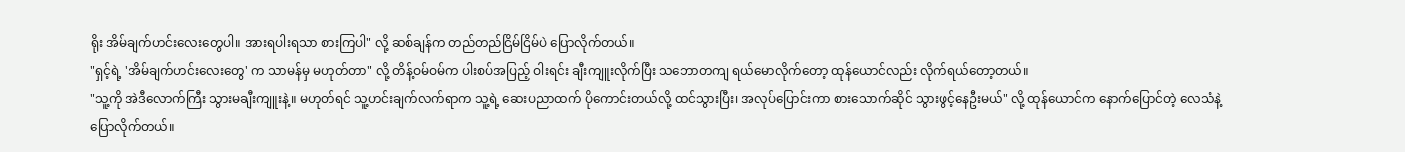ရိုး အိမ်ချက်ဟင်းလေးတွေပါ။ အားရပါးရသာ စားကြပါ" လို့ ဆစ်ချန်က တည်တည်ငြိမ်ငြိမ်ပဲ ပြောလိုက်တယ်။
"ရှင့်ရဲ့ 'အိမ်ချက်ဟင်းလေးတွေ' က သာမန်မှ မဟုတ်တာ" လို့ တိန့်ဝမ်ဝမ်က ပါးစပ်အပြည့် ဝါးရင်း ချီးကျူးလိုက်ပြီး သဘောတကျ ရယ်မောလိုက်တော့ ထုန်ယောင်လည်း လိုက်ရယ်တော့တယ်။
"သူ့ကို အဲဒီလောက်ကြီး သွားမချီးကျူးနဲ့။ မဟုတ်ရင် သူ့ဟင်းချက်လက်ရာက သူ့ရဲ့ ဆေးပညာထက် ပိုကောင်းတယ်လို့ ထင်သွားပြီး၊ အလုပ်ပြောင်းကာ စားသောက်ဆိုင် သွားဖွင့်နေဦးမယ်" လို့ ထုန်ယောင်က နောက်ပြောင်တဲ့ လေသံနဲ့ ပြောလိုက်တယ်။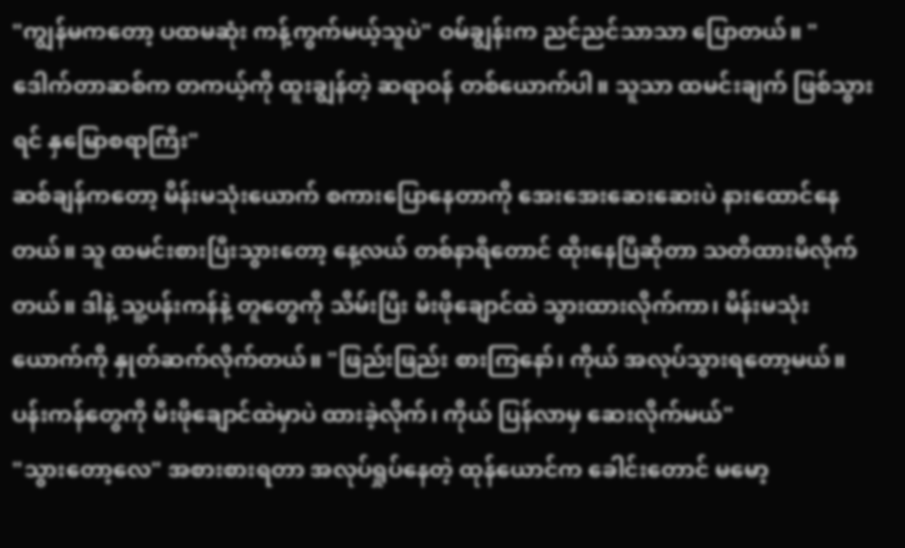"ကျွန်မကတော့ ပထမဆုံး ကန့်ကွက်မယ့်သူပဲ" ဝမ်ချွန်းက ညင်ညင်သာသာ ပြောတယ်။ "ဒေါက်တာဆစ်က တကယ့်ကို ထူးချွန်တဲ့ ဆရာဝန် တစ်ယောက်ပါ။ သူသာ ထမင်းချက် ဖြစ်သွားရင် နှမြောစရာကြီး"
ဆစ်ချန်ကတော့ မိန်းမသုံးယောက် စကားပြောနေတာကို အေးအေးဆေးဆေးပဲ နားထောင်နေတယ်။ သူ ထမင်းစားပြီးသွားတော့ နေ့လယ် တစ်နာရီတောင် ထိုးနေပြီဆိုတာ သတိထားမိလိုက်တယ်။ ဒါနဲ့ သူ့ပန်းကန်နဲ့ တူတွေကို သိမ်းပြီး မီးဖိုချောင်ထဲ သွားထားလိုက်ကာ၊ မိန်းမသုံးယောက်ကို နှုတ်ဆက်လိုက်တယ်။ "ဖြည်းဖြည်း စားကြနော်၊ ကိုယ် အလုပ်သွားရတော့မယ်။ ပန်းကန်တွေကို မီးဖိုချောင်ထဲမှာပဲ ထားခဲ့လိုက်၊ ကိုယ် ပြန်လာမှ ဆေးလိုက်မယ်"
"သွားတော့လေ" အစားစားရတာ အလုပ်ရှုပ်နေတဲ့ ထုန်ယောင်က ခေါင်းတောင် မမော့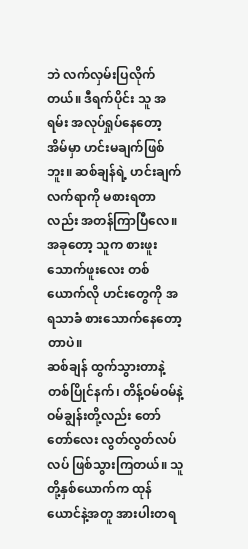ဘဲ လက်လှမ်းပြလိုက်တယ်။ ဒီရက်ပိုင်း သူ အရမ်း အလုပ်ရှုပ်နေတော့ အိမ်မှာ ဟင်းမချက်ဖြစ်ဘူး။ ဆစ်ချန်ရဲ့ ဟင်းချက်လက်ရာကို မစားရတာလည်း အတန်ကြာပြီလေ။ အခုတော့ သူက စားဖူးသောက်ဖူးလေး တစ်ယောက်လို ဟင်းတွေကို အရသာခံ စားသောက်နေတော့တာပဲ။
ဆစ်ချန် ထွက်သွားတာနဲ့ တစ်ပြိုင်နက်၊ တိန့်ဝမ်ဝမ်နဲ့ ဝမ်ချွန်းတို့လည်း တော်တော်လေး လွတ်လွတ်လပ်လပ် ဖြစ်သွားကြတယ်။ သူတို့နှစ်ယောက်က ထုန်ယောင်နဲ့အတူ အားပါးတရ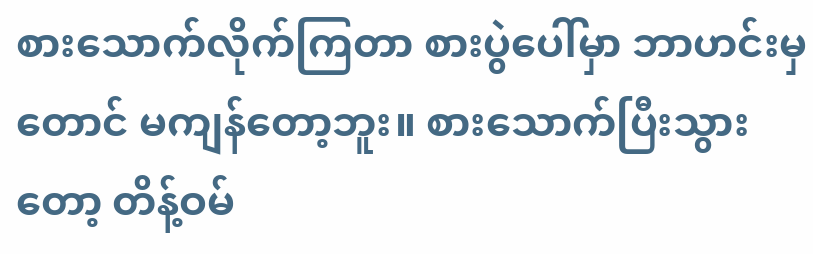စားသောက်လိုက်ကြတာ စားပွဲပေါ်မှာ ဘာဟင်းမှတောင် မကျန်တော့ဘူး။ စားသောက်ပြီးသွားတော့ တိန့်ဝမ်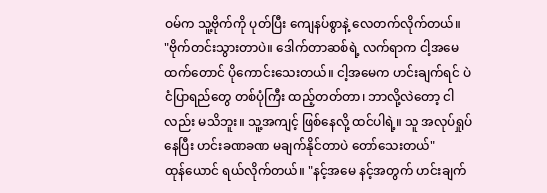ဝမ်က သူ့ဗိုက်ကို ပုတ်ပြီး ကျေနပ်စွာနဲ့ လေတက်လိုက်တယ်။
"ဗိုက်တင်းသွားတာပဲ။ ဒေါက်တာဆစ်ရဲ့ လက်ရာက ငါ့အမေထက်တောင် ပိုကောင်းသေးတယ်။ ငါ့အမေက ဟင်းချက်ရင် ပဲငံပြာရည်တွေ တစ်ပုံကြီး ထည့်တတ်တာ၊ ဘာလို့လဲတော့ ငါလည်း မသိဘူး။ သူ့အကျင့် ဖြစ်နေလို့ ထင်ပါရဲ့။ သူ အလုပ်ရှုပ်နေပြီး ဟင်းခဏခဏ မချက်နိုင်တာပဲ တော်သေးတယ်"
ထုန်ယောင် ရယ်လိုက်တယ်။ "နင့်အမေ နင့်အတွက် ဟင်းချက်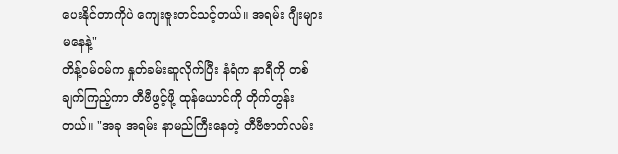ပေးနိုင်တာကိုပဲ ကျေးဇူးတင်သင့်တယ်။ အရမ်း ဂျီးများမနေနဲ့"
တိန့်ဝမ်ဝမ်က နှုတ်ခမ်းဆူလိုက်ပြီး နံရံက နာရီကို တစ်ချက်ကြည့်ကာ တီဗီဖွင့်ဖို့ ထုန်ယောင်ကို တိုက်တွန်းတယ်။ "အခု အရမ်း နာမည်ကြီးနေတဲ့ တီဗီဇာတ်လမ်း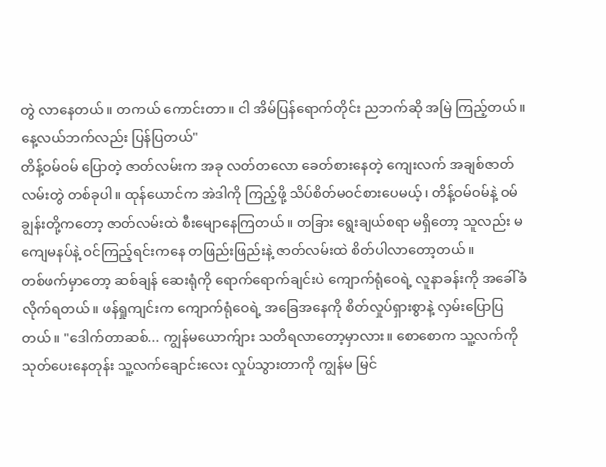တွဲ လာနေတယ်။ တကယ် ကောင်းတာ။ ငါ အိမ်ပြန်ရောက်တိုင်း ညဘက်ဆို အမြဲ ကြည့်တယ်။ နေ့လယ်ဘက်လည်း ပြန်ပြတယ်"
တိန့်ဝမ်ဝမ် ပြောတဲ့ ဇာတ်လမ်းက အခု လတ်တလော ခေတ်စားနေတဲ့ ကျေးလက် အချစ်ဇာတ်လမ်းတွဲ တစ်ခုပါ။ ထုန်ယောင်က အဲဒါကို ကြည့်ဖို့ သိပ်စိတ်မဝင်စားပေမယ့်၊ တိန့်ဝမ်ဝမ်နဲ့ ဝမ်ချွန်းတို့ကတော့ ဇာတ်လမ်းထဲ စီးမျောနေကြတယ်။ တခြား ရွေးချယ်စရာ မရှိတော့ သူလည်း မကျေမနပ်နဲ့ ဝင်ကြည့်ရင်းကနေ တဖြည်းဖြည်းနဲ့ ဇာတ်လမ်းထဲ စိတ်ပါလာတော့တယ်။
တစ်ဖက်မှာတော့ ဆစ်ချန် ဆေးရုံကို ရောက်ရောက်ချင်းပဲ ကျောက်ရုံဝေရဲ့ လူနာခန်းကို အခေါ်ခံလိုက်ရတယ်။ ဖန်ရှုကျင်းက ကျောက်ရုံဝေရဲ့ အခြေအနေကို စိတ်လှုပ်ရှားစွာနဲ့ လှမ်းပြောပြတယ်။ "ဒေါက်တာဆစ်... ကျွန်မယောက်ျား သတိရလာတော့မှာလား။ စောစောက သူ့လက်ကို သုတ်ပေးနေတုန်း သူ့လက်ချောင်းလေး လှုပ်သွားတာကို ကျွန်မ မြင်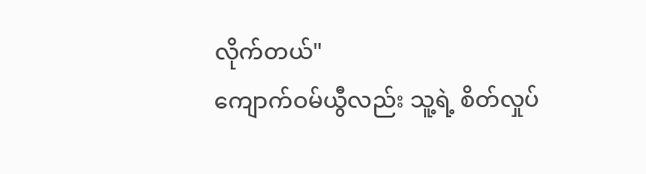လိုက်တယ်"
ကျောက်ဝမ်ယွီလည်း သူ့ရဲ့ စိတ်လှုပ်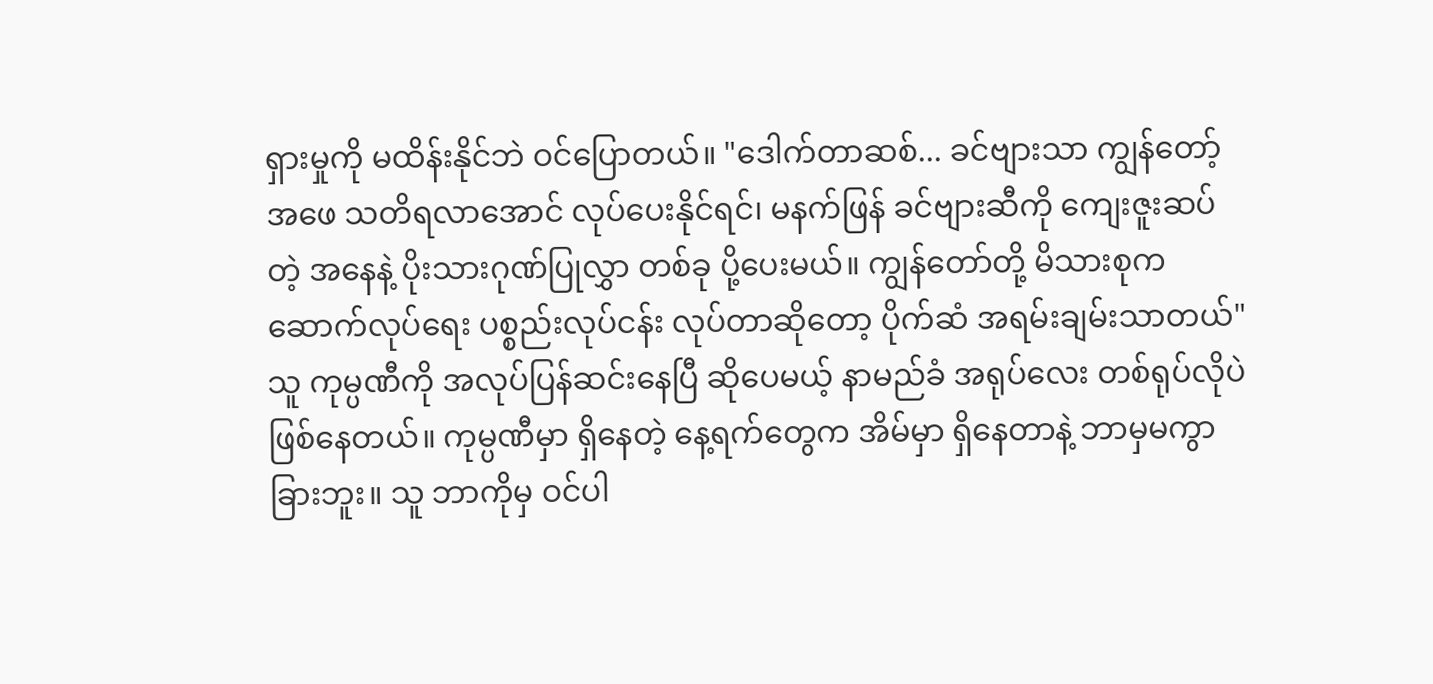ရှားမှုကို မထိန်းနိုင်ဘဲ ဝင်ပြောတယ်။ "ဒေါက်တာဆစ်... ခင်ဗျားသာ ကျွန်တော့်အဖေ သတိရလာအောင် လုပ်ပေးနိုင်ရင်၊ မနက်ဖြန် ခင်ဗျားဆီကို ကျေးဇူးဆပ်တဲ့ အနေနဲ့ ပိုးသားဂုဏ်ပြုလွှာ တစ်ခု ပို့ပေးမယ်။ ကျွန်တော်တို့ မိသားစုက ဆောက်လုပ်ရေး ပစ္စည်းလုပ်ငန်း လုပ်တာဆိုတော့ ပိုက်ဆံ အရမ်းချမ်းသာတယ်"
သူ ကုမ္ပဏီကို အလုပ်ပြန်ဆင်းနေပြီ ဆိုပေမယ့် နာမည်ခံ အရုပ်လေး တစ်ရုပ်လိုပဲ ဖြစ်နေတယ်။ ကုမ္ပဏီမှာ ရှိနေတဲ့ နေ့ရက်တွေက အိမ်မှာ ရှိနေတာနဲ့ ဘာမှမကွာခြားဘူး။ သူ ဘာကိုမှ ဝင်ပါ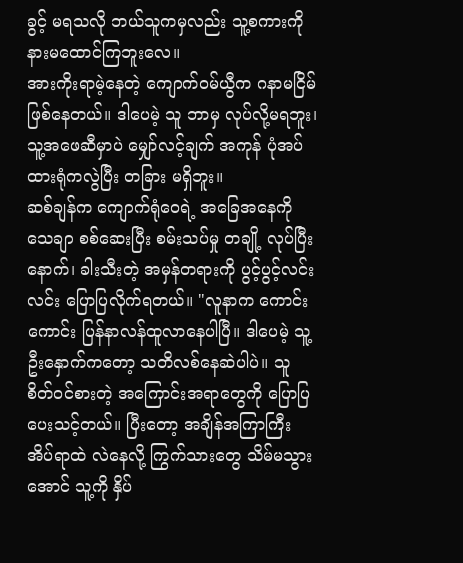ခွင့် မရသလို ဘယ်သူကမှလည်း သူ့စကားကို နားမထောင်ကြဘူးလေ။
အားကိုးရာမဲ့နေတဲ့ ကျောက်ဝမ်ယွီက ဂနာမငြိမ် ဖြစ်နေတယ်။ ဒါပေမဲ့ သူ ဘာမှ လုပ်လို့မရဘူး၊ သူ့အဖေဆီမှာပဲ မျှော်လင့်ချက် အကုန် ပုံအပ်ထားရုံကလွဲပြီး တခြား မရှိဘူး။
ဆစ်ချန်က ကျောက်ရုံဝေရဲ့ အခြေအနေကို သေချာ စစ်ဆေးပြီး စမ်းသပ်မှု တချို့ လုပ်ပြီးနောက်၊ ခါးသီးတဲ့ အမှန်တရားကို ပွင့်ပွင့်လင်းလင်း ပြောပြလိုက်ရတယ်။ "လူနာက ကောင်းကောင်း ပြန်နာလန်ထူလာနေပါပြီ။ ဒါပေမဲ့ သူ့ဦးနှောက်ကတော့ သတိလစ်နေဆဲပါပဲ။ သူ စိတ်ဝင်စားတဲ့ အကြောင်းအရာတွေကို ပြောပြပေးသင့်တယ်။ ပြီးတော့ အချိန်အကြာကြီး အိပ်ရာထဲ လဲနေလို့ ကြွက်သားတွေ သိမ်မသွားအောင် သူ့ကို နှိပ်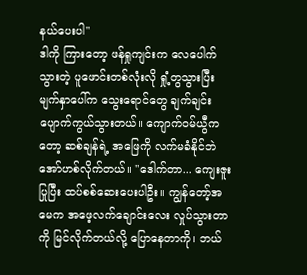နယ်ပေးပါ"
ဒါကို ကြားတော့ ဖန်ရှုကျင်းက လေပေါက်သွားတဲ့ ပူဖောင်းတစ်လုံးလို ရှုံ့တွသွားပြီး မျက်နှာပေါ်က သွေးရောင်တွေ ချက်ချင်း ပျောက်ကွယ်သွားတယ်။ ကျောက်ဝမ်ယွီကတော့ ဆစ်ချန်ရဲ့ အဖြေကို လက်မခံနိုင်ဘဲ အော်ဟစ်လိုက်တယ်။ "ဒေါက်တာ... ကျေးဇူးပြုပြီး ထပ်စစ်ဆေးပေးပါဦး။ ကျွန်တော့်အမေက အဖေ့လက်ချောင်းလေး လှုပ်သွားတာကို မြင်လိုက်တယ်လို့ ပြောနေတာကို၊ ဘယ်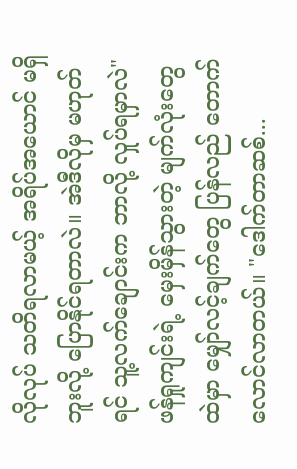လိုလုပ် သတိရလာမယ့် အရိပ်အယောင် မရှိဘူးလို့ ပြောနိုင်ရတာလဲ။ အဲဒီလိုမှ မဟုတ်ရင် သူ့လက်ချောင်းက ဘာလို့ လှုပ်ရမှာလဲ"
ဖန်ရှုကျင်းရဲ့ မှေးမှိန်သွားတဲ့ မျက်လုံးတွေထဲမှာ မျှော်လင့်ချက်တွေ ပြန်လည် တောက်လောင်လာတယ်။ "ဒေါက်တာဆစ်...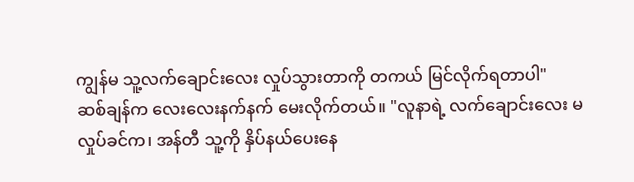ကျွန်မ သူ့လက်ချောင်းလေး လှုပ်သွားတာကို တကယ် မြင်လိုက်ရတာပါ"
ဆစ်ချန်က လေးလေးနက်နက် မေးလိုက်တယ်။ "လူနာရဲ့ လက်ချောင်းလေး မလှုပ်ခင်က၊ အန်တီ သူ့ကို နှိပ်နယ်ပေးနေ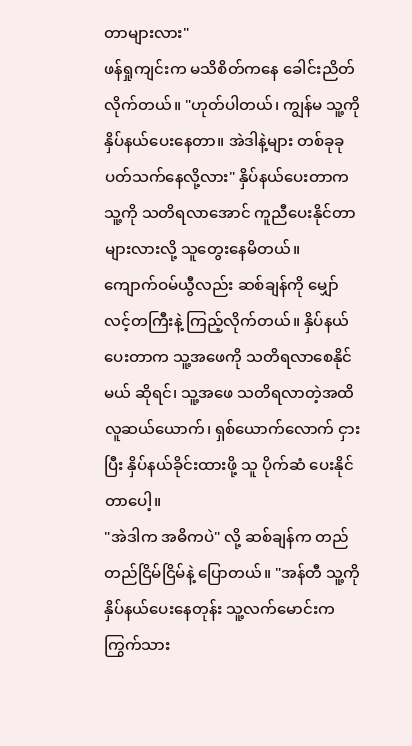တာများလား"
ဖန်ရှုကျင်းက မသိစိတ်ကနေ ခေါင်းညိတ်လိုက်တယ်။ "ဟုတ်ပါတယ်၊ ကျွန်မ သူ့ကို နှိပ်နယ်ပေးနေတာ။ အဲဒါနဲ့များ တစ်ခုခု ပတ်သက်နေလို့လား" နှိပ်နယ်ပေးတာက သူ့ကို သတိရလာအောင် ကူညီပေးနိုင်တာများလားလို့ သူတွေးနေမိတယ်။
ကျောက်ဝမ်ယွီလည်း ဆစ်ချန်ကို မျှော်လင့်တကြီးနဲ့ ကြည့်လိုက်တယ်။ နှိပ်နယ်ပေးတာက သူ့အဖေကို သတိရလာစေနိုင်မယ် ဆိုရင်၊ သူ့အဖေ သတိရလာတဲ့အထိ လူဆယ်ယောက်၊ ရှစ်ယောက်လောက် ငှားပြီး နှိပ်နယ်ခိုင်းထားဖို့ သူ ပိုက်ဆံ ပေးနိုင်တာပေါ့။
"အဲဒါက အဓိကပဲ" လို့ ဆစ်ချန်က တည်တည်ငြိမ်ငြိမ်နဲ့ ပြောတယ်။ "အန်တီ သူ့ကို နှိပ်နယ်ပေးနေတုန်း သူ့လက်မောင်းက ကြွက်သား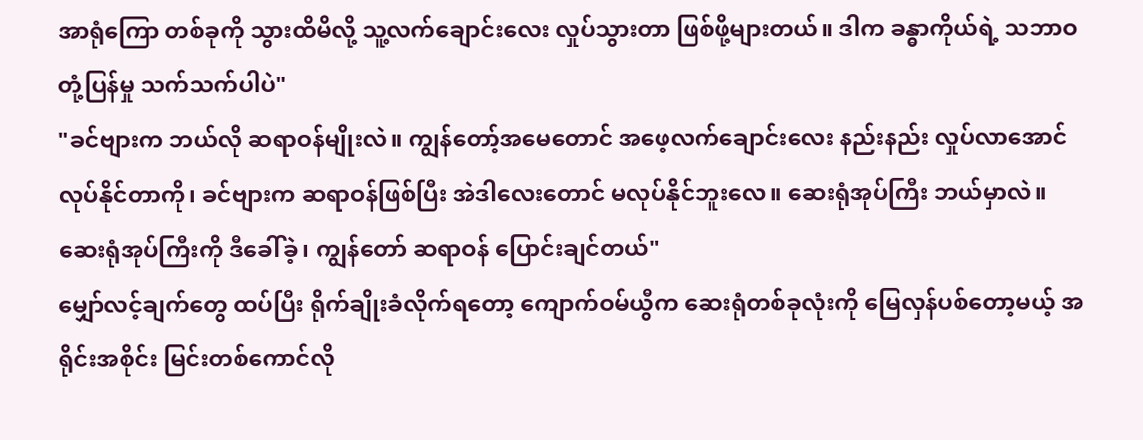အာရုံကြော တစ်ခုကို သွားထိမိလို့ သူ့လက်ချောင်းလေး လှုပ်သွားတာ ဖြစ်ဖို့များတယ်။ ဒါက ခန္ဓာကိုယ်ရဲ့ သဘာဝ တုံ့ပြန်မှု သက်သက်ပါပဲ"
"ခင်ဗျားက ဘယ်လို ဆရာဝန်မျိုးလဲ။ ကျွန်တော့်အမေတောင် အဖေ့လက်ချောင်းလေး နည်းနည်း လှုပ်လာအောင် လုပ်နိုင်တာကို၊ ခင်ဗျားက ဆရာဝန်ဖြစ်ပြီး အဲဒါလေးတောင် မလုပ်နိုင်ဘူးလေ။ ဆေးရုံအုပ်ကြီး ဘယ်မှာလဲ။ ဆေးရုံအုပ်ကြီးကို ဒီခေါ်ခဲ့၊ ကျွန်တော် ဆရာဝန် ပြောင်းချင်တယ်"
မျှော်လင့်ချက်တွေ ထပ်ပြီး ရိုက်ချိုးခံလိုက်ရတော့ ကျောက်ဝမ်ယွီက ဆေးရုံတစ်ခုလုံးကို မြေလှန်ပစ်တော့မယ့် အရိုင်းအစိုင်း မြင်းတစ်ကောင်လို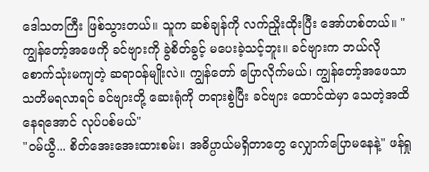ဒေါသတကြီး ဖြစ်သွားတယ်။ သူက ဆစ်ချန်ကို လက်ညှိုးထိုးပြီး အော်ဟစ်တယ်။ "ကျွန်တော့်အဖေကို ခင်ဗျားကို ခွဲစိတ်ခွင့် မပေးခဲ့သင့်ဘူး။ ခင်ဗျားက ဘယ်လို စောက်သုံးမကျတဲ့ ဆရာဝန်မျိုးလဲ။ ကျွန်တော် ပြောလိုက်မယ်၊ ကျွန်တော့်အဖေသာ သတိမရလာရင် ခင်ဗျားတို့ ဆေးရုံကို တရားစွဲပြီး ခင်ဗျား ထောင်ထဲမှာ သေတဲ့အထိ နေရအောင် လုပ်ပစ်မယ်"
"ဝမ်ယွီ... စိတ်အေးအေးထားစမ်း၊ အဓိပ္ပာယ်မရှိတာတွေ လျှောက်ပြောမနေနဲ့" ဖန်ရှု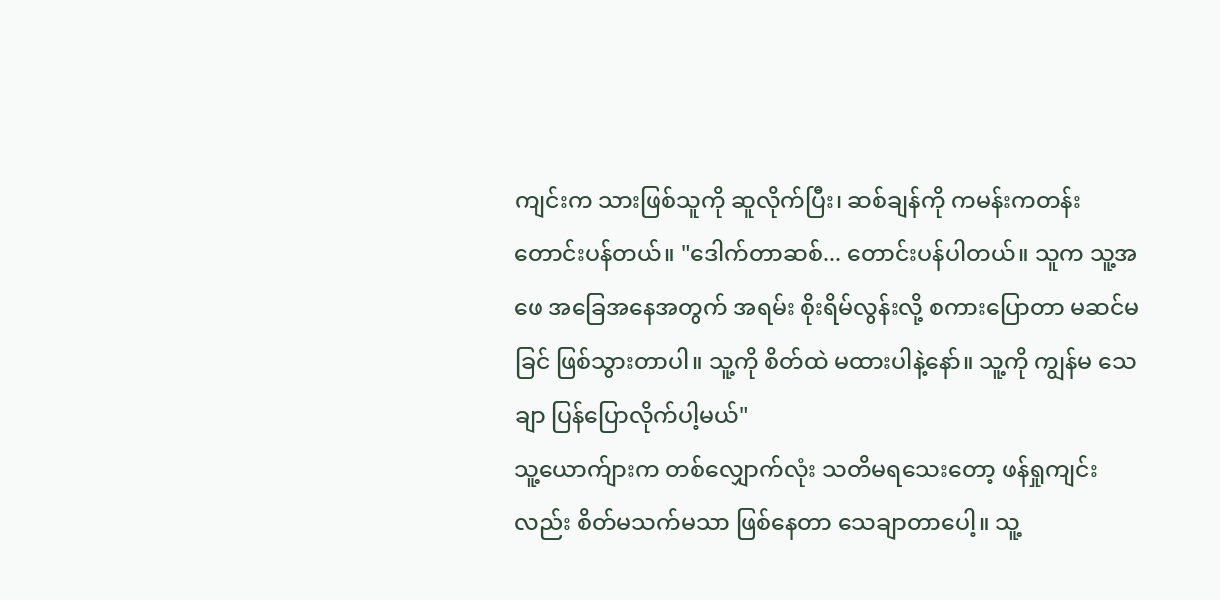ကျင်းက သားဖြစ်သူကို ဆူလိုက်ပြီး၊ ဆစ်ချန်ကို ကမန်းကတန်း တောင်းပန်တယ်။ "ဒေါက်တာဆစ်... တောင်းပန်ပါတယ်။ သူက သူ့အဖေ အခြေအနေအတွက် အရမ်း စိုးရိမ်လွန်းလို့ စကားပြောတာ မဆင်မခြင် ဖြစ်သွားတာပါ။ သူ့ကို စိတ်ထဲ မထားပါနဲ့နော်။ သူ့ကို ကျွန်မ သေချာ ပြန်ပြောလိုက်ပါ့မယ်"
သူ့ယောက်ျားက တစ်လျှောက်လုံး သတိမရသေးတော့ ဖန်ရှုကျင်းလည်း စိတ်မသက်မသာ ဖြစ်နေတာ သေချာတာပေါ့။ သူ့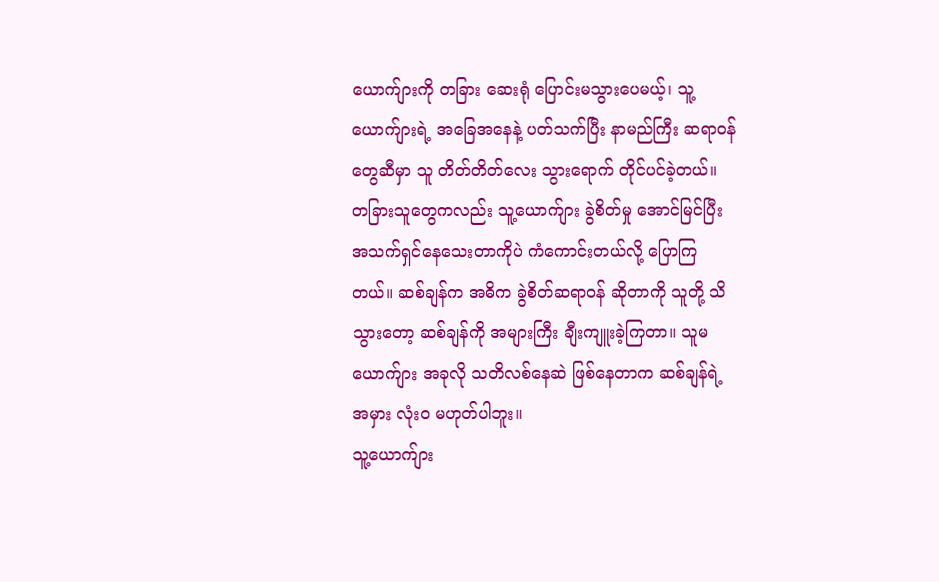ယောက်ျားကို တခြား ဆေးရုံ ပြောင်းမသွားပေမယ့်၊ သူ့ယောက်ျားရဲ့ အခြေအနေနဲ့ ပတ်သက်ပြီး နာမည်ကြီး ဆရာဝန်တွေဆီမှာ သူ တိတ်တိတ်လေး သွားရောက် တိုင်ပင်ခဲ့တယ်။
တခြားသူတွေကလည်း သူ့ယောက်ျား ခွဲစိတ်မှု အောင်မြင်ပြီး အသက်ရှင်နေသေးတာကိုပဲ ကံကောင်းတယ်လို့ ပြောကြတယ်။ ဆစ်ချန်က အဓိက ခွဲစိတ်ဆရာဝန် ဆိုတာကို သူတို့ သိသွားတော့ ဆစ်ချန်ကို အများကြီး ချီးကျူးခဲ့ကြတာ။ သူမယောက်ျား အခုလို သတိလစ်နေဆဲ ဖြစ်နေတာက ဆစ်ချန်ရဲ့ အမှား လုံးဝ မဟုတ်ပါဘူး။
သူ့ယောက်ျား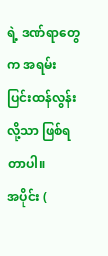ရဲ့ ဒဏ်ရာတွေက အရမ်း ပြင်းထန်လွန်းလို့သာ ဖြစ်ရတာပါ။
အပိုင်း (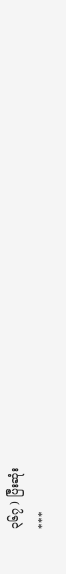၃၆၇ ) ပြီးဆုံး
***